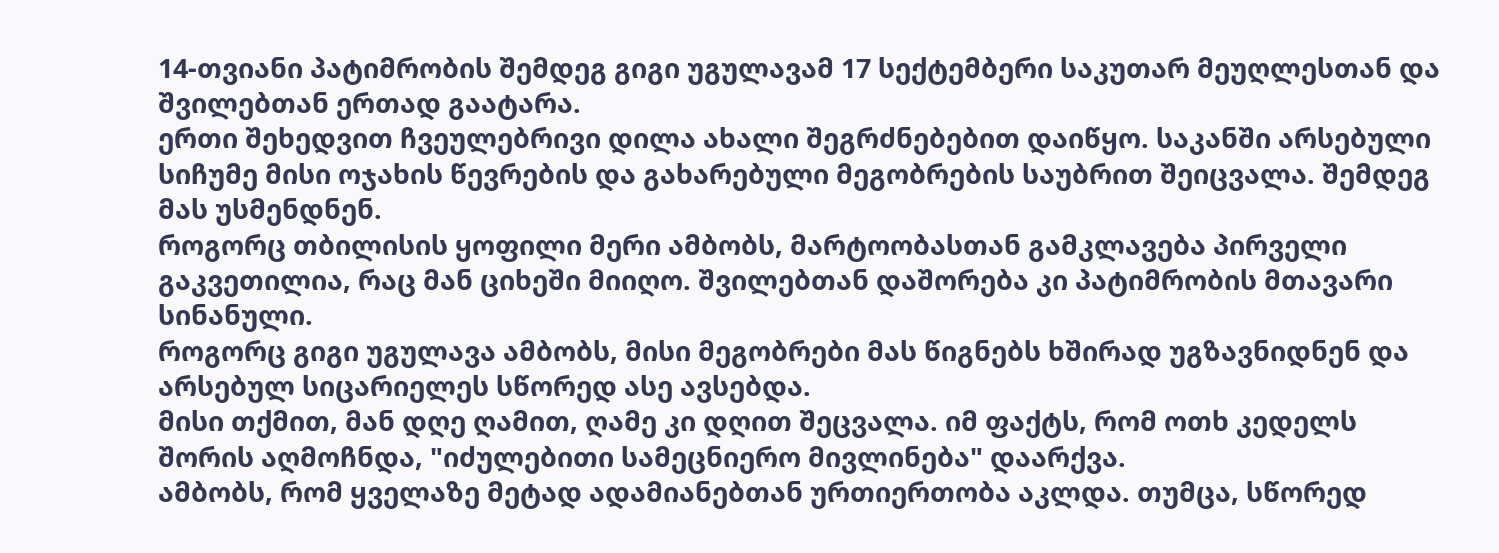14-თვიანი პატიმრობის შემდეგ გიგი უგულავამ 17 სექტემბერი საკუთარ მეუღლესთან და შვილებთან ერთად გაატარა.
ერთი შეხედვით ჩვეულებრივი დილა ახალი შეგრძნებებით დაიწყო. საკანში არსებული სიჩუმე მისი ოჯახის წევრების და გახარებული მეგობრების საუბრით შეიცვალა. შემდეგ მას უსმენდნენ.
როგორც თბილისის ყოფილი მერი ამბობს, მარტოობასთან გამკლავება პირველი გაკვეთილია, რაც მან ციხეში მიიღო. შვილებთან დაშორება კი პატიმრობის მთავარი სინანული.
როგორც გიგი უგულავა ამბობს, მისი მეგობრები მას წიგნებს ხშირად უგზავნიდნენ და არსებულ სიცარიელეს სწორედ ასე ავსებდა.
მისი თქმით, მან დღე ღამით, ღამე კი დღით შეცვალა. იმ ფაქტს, რომ ოთხ კედელს შორის აღმოჩნდა, "იძულებითი სამეცნიერო მივლინება" დაარქვა.
ამბობს, რომ ყველაზე მეტად ადამიანებთან ურთიერთობა აკლდა. თუმცა, სწორედ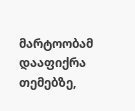მარტოობამ დააფიქრა თემებზე,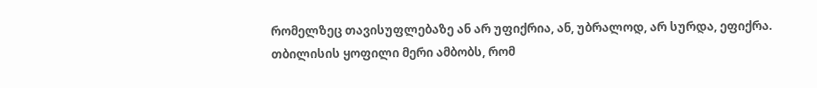რომელზეც თავისუფლებაზე ან არ უფიქრია, ან, უბრალოდ, არ სურდა, ეფიქრა.
თბილისის ყოფილი მერი ამბობს, რომ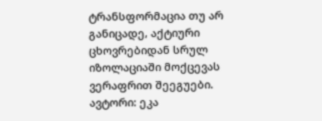ტრანსფორმაცია თუ არ განიცადე, აქტიური ცხოვრებიდან სრულ იზოლაციაში მოქცევას ვერაფრით შეეგუები.
ავტორი: ეკა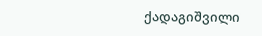ქადაგიშვილი